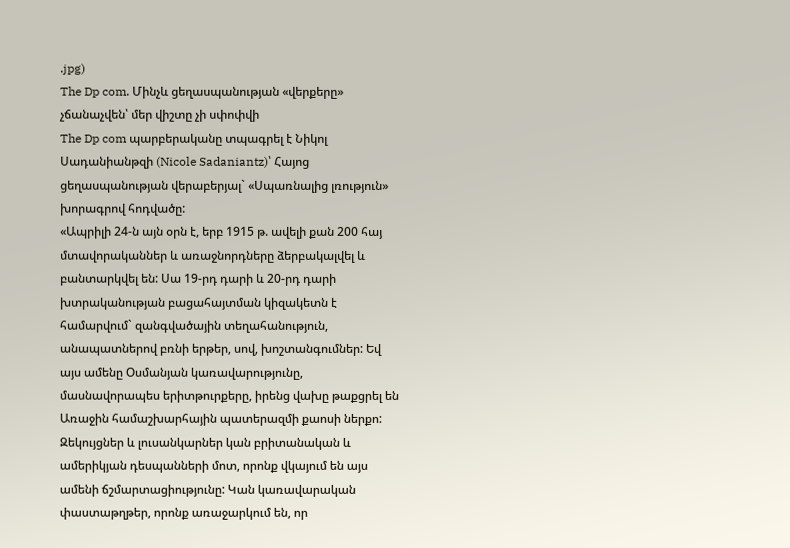.jpg)
The Dp com. Մինչև ցեղասպանության «վերքերը» չճանաչվեն՝ մեր վիշտը չի սփոփվի
The Dp com պարբերականը տպագրել է Նիկոլ Սադանիանթզի (Nicole Sadaniantz)՝ Հայոց ցեղասպանության վերաբերյալ` «Սպառնալից լռություն» խորագրով հոդվածը:
«Ապրիլի 24-ն այն օրն է, երբ 1915 թ. ավելի քան 200 հայ մտավորականներ և առաջնորդները ձերբակալվել և բանտարկվել են: Սա 19-րդ դարի և 20-րդ դարի խտրականության բացահայտման կիզակետն է համարվում` զանգվածային տեղահանություն, անապատներով բռնի երթեր, սով, խոշտանգումներ: Եվ այս ամենը Օսմանյան կառավարությունը, մասնավորապես երիտթուրքերը, իրենց վախը թաքցրել են Առաջին համաշխարհային պատերազմի քաոսի ներքո:
Զեկույցներ և լուսանկարներ կան բրիտանական և ամերիկյան դեսպանների մոտ, որոնք վկայում են այս ամենի ճշմարտացիությունը: Կան կառավարական փաստաթղթեր, որոնք առաջարկում են, որ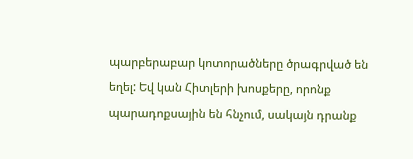պարբերաբար կոտորածները ծրագրված են եղել: Եվ կան Հիտլերի խոսքերը, որոնք պարադոքսային են հնչում, սակայն դրանք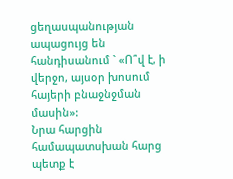ցեղասպանության ապացույց են հանդիսանում ` «Ո՞վ է, ի վերջո, այսօր խոսում հայերի բնաջնջման մասին»:
Նրա հարցին համապատսխան հարց պետք է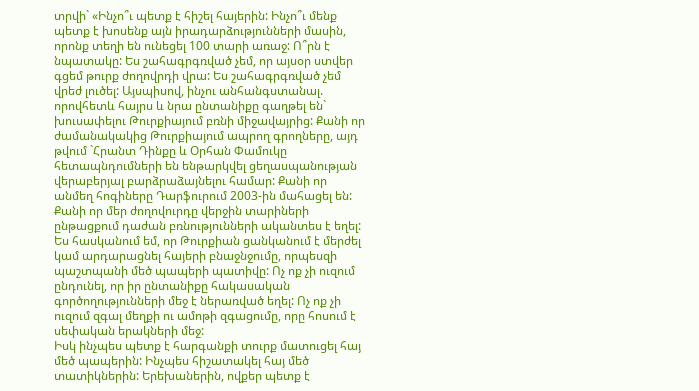տրվի` «Ինչո՞ւ պետք է հիշել հայերին: Ինչո՞ւ մենք պետք է խոսենք այն իրադարձությունների մասին, որոնք տեղի են ունեցել 100 տարի առաջ: Ո՞րն է նպատակը: Ես շահագրգռված չեմ, որ այսօր ստվեր գցեմ թուրք ժողովրդի վրա: Ես շահագրգռված չեմ վրեժ լուծել: Այսպիսով, ինչու անհանգստանալ. որովհետև հայրս և նրա ընտանիքը գաղթել են` խուսափելու Թուրքիայում բռնի միջավայրից: Քանի որ ժամանակակից Թուրքիայում ապրող գրողները, այդ թվում `Հրանտ Դինքը և Օրհան Փամուկը հետապնդումների են ենթարկվել ցեղասպանության վերաբերյալ բարձրաձայնելու համար: Քանի որ անմեղ հոգիները Դարֆուրում 2003-ին մահացել են: Քանի որ մեր ժողովուրդը վերջին տարիների ընթացքում դաժան բռնությունների ականտես է եղել:
Ես հասկանում եմ, որ Թուրքիան ցանկանում է մերժել կամ արդարացնել հայերի բնաջնջումը, որպեսզի պաշտպանի մեծ պապերի պատիվը: Ոչ ոք չի ուզում ընդունել, որ իր ընտանիքը հակասական գործողությունների մեջ է ներառված եղել: Ոչ ոք չի ուզում զգալ մեղքի ու ամոթի զգացումը, որը հոսում է սեփական երակների մեջ:
Իսկ ինչպես պետք է հարգանքի տուրք մատուցել հայ մեծ պապերին: Ինչպես հիշատակել հայ մեծ տատիկներին: Երեխաներին, ովքեր պետք է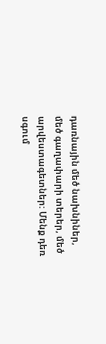դառնային մեծ նախնիներ, մեծ գաղափարի տերեր, մեծ արվեստագետներ: Մենք դեռ սգում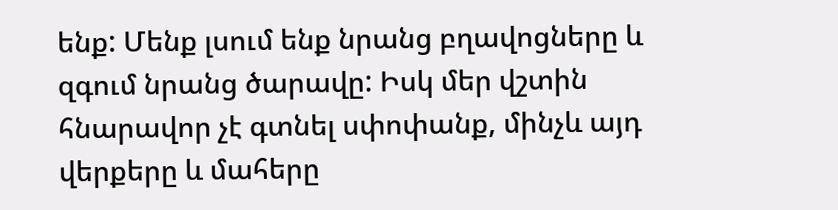ենք: Մենք լսում ենք նրանց բղավոցները և զգում նրանց ծարավը: Իսկ մեր վշտին հնարավոր չէ գտնել սփոփանք, մինչև այդ վերքերը և մահերը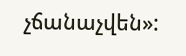չճանաչվեն»: